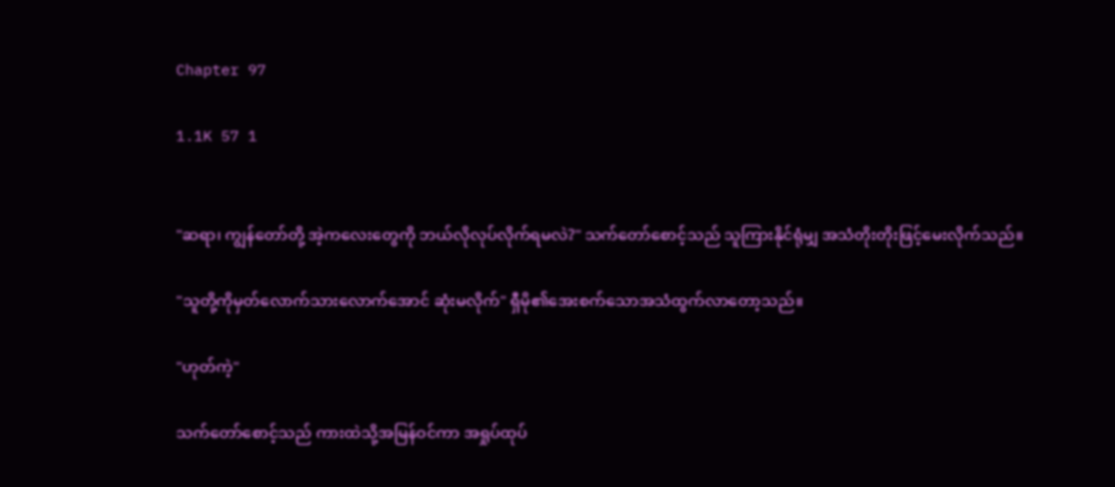Chapter 97

1.1K 57 1


"ဆရာ၊ ကျွန်တော်တို့ အဲ့ကလေးတွေကို ဘယ်လိုလုပ်လိုက်ရမလဲ?" သက်တော်စောင့်သည် သူကြားနိုင်ရုံမျှ အသံတိုးတိုးဖြင့်မေးလိုက်သည်။

"သူတို့ကိုမှတ်လောက်သားလောက်အောင် ဆုံးမလိုက်" ရှီမို၏အေးစက်သောအသံထွက်လာတော့သည်။

"ဟုတ်ကဲ့"

သက်တော်စောင့်သည် ကားထဲသို့အမြန်ဝင်ကာ အရှုပ်ထုပ်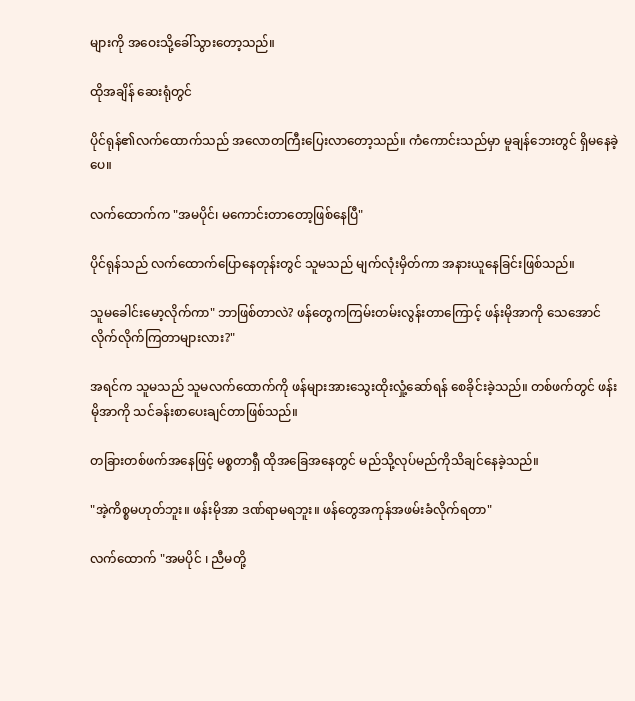များကို အဝေးသို့ခေါ်သွားတော့သည်။

ထိုအချိန် ဆေးရုံတွင်

ပိုင်ရုန်၏လက်ထောက်သည် အလောတကြီးပြေးလာတော့သည်။ ကံကောင်းသည်မှာ မူချန်ဘေးတွင် ရှိမနေခဲ့ပေ။

လက်ထောက်က "အမပိုင်၊ မကောင်းတာတော့ဖြစ်နေပြီ"

ပိုင်ရုန်သည် လက်ထောက်ပြောနေတုန်းတွင် သူမသည် မျက်လုံးမှိတ်ကာ အနားယူနေခြင်းဖြစ်သည်။

သူမခေါင်းမော့လိုက်ကာ" ဘာဖြစ်တာလဲ? ဖန်တွေကကြမ်းတမ်းလွန်းတာကြောင့် ဖန်းမိုအာကို သေအောင်လိုက်လိုက်ကြတာများလား?"

အရင်က သူမသည် သူမလက်ထောက်ကို ဖန်များအားသွေးထိုးလှုံ့ဆော်ရန် စေခိုင်းခဲ့သည်။ တစ်ဖက်တွင် ဖန်းမိုအာကို သင်ခန်းစာပေးချင်တာဖြစ်သည်။

တခြားတစ်ဖက်အနေဖြင့် မစ္စတာရှီ ထိုအခြေအနေတွင် မည်သို့လုပ်မည်ကိုသိချင်နေခဲ့သည်။

"အဲ့ကိစ္စမဟုတ်ဘူး။ ဖန်းမိုအာ ဒဏ်ရာမရဘူး။ ဖန်တွေအကုန်အဖမ်းခံလိုက်ရတာ"

လက်ထောက် "အမပိုင် ၊ ညီမတို့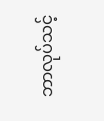ဘာလုပ်သင့်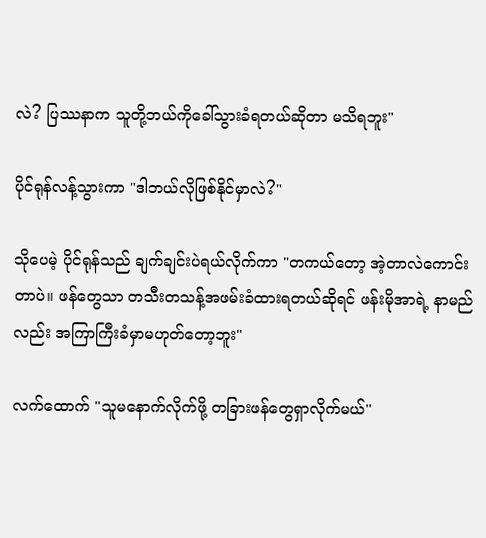လဲ? ပြဿနာက သူတို့ဘယ်ကိုခေါ်သွားခံရတယ်ဆိုတာ မသိရဘူး"

ပိုင်ရုန်လန့်သွားကာ "ဒါဘယ်လိုဖြစ်နိုင်မှာလဲ?"

သို‌ပေမဲ့ ပိုင်ရုန်သည် ချက်ချင်းပဲရယ်လိုက်ကာ "တကယ်တော့ အဲ့တာလဲကောင်းတာပဲ။ ဖန်တွေသာ တသီးတသန့်အဖမ်းခံထားရတယ်ဆိုရင် ဖန်းမိုအာရဲ့ နာမည်လည်း အကြာကြီးခံမှာမဟုတ်တော့ဘူး"

လက်ထောက် "သူမနောက်လိုက်ဖို့ တခြားဖန်တွေရှာလိုက်မယ်''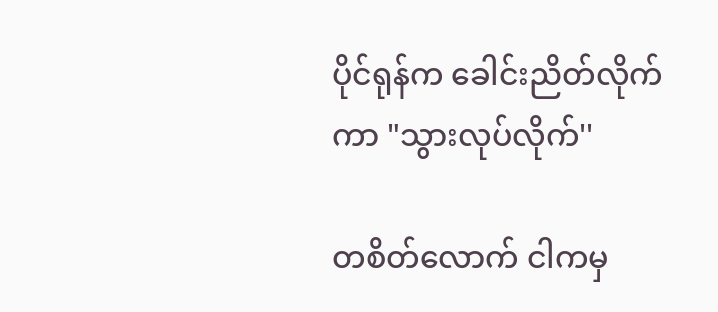ပိုင်ရုန်က ခေါင်းညိတ်လိုက်ကာ "သွားလုပ်လိုက်''

တစိတ်လောက် ငါကမှ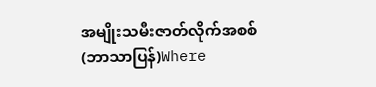အမျိုးသမီးဇာတ်လိုက်အစစ် (ဘာသာပြန်)Where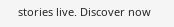stories live. Discover now